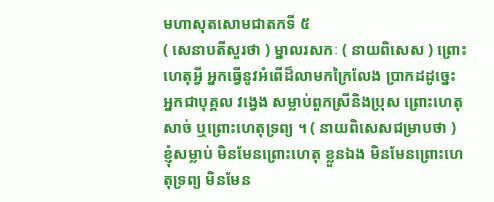មហាសុតសោមជាតកទី ៥
( សេនាបតីសួរថា ) ម្នាលរសកៈ ( នាយពិសេស ) ព្រោះហេតុអ្វី អ្នកធ្វើនូវអំពើដ៏លាមកក្រៃលែង ប្រាកដដូច្នេះ អ្នកជាបុគ្គល វង្វេង សម្លាប់ពួកស្រីនិងប្រុស ព្រោះហេតុសាច់ ឬព្រោះហេតុទ្រព្យ ។ ( នាយពិសេសជម្រាបថា ) ខ្ញុំសម្លាប់ មិនមែនព្រោះហេតុ ខ្លួនឯង មិនមែនព្រោះហេតុទ្រព្យ មិនមែន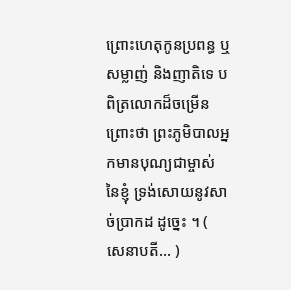ព្រោះហេតុកូនប្រពន្ធ ឬសម្លាញ់ និងញាតិទេ បពិត្រលោកដ៏ចម្រើន ព្រោះថា ព្រះភូមិបាលអ្នកមានបុណ្យជាម្ចាស់ នៃខ្ញុំ ទ្រង់សោយនូវសាច់ប្រាកដ ដូច្នេះ ។ ( សេនាបតី… )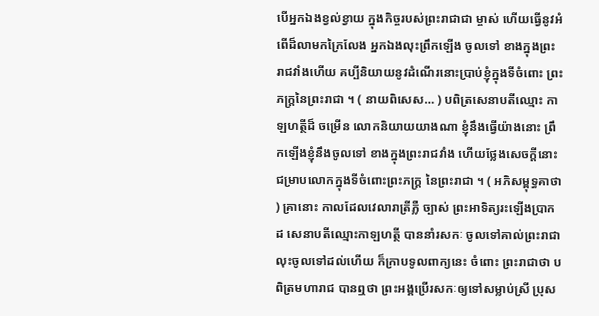បើអ្នកឯងខ្វល់ខ្វាយ ក្នុងកិច្ចរបស់ព្រះរាជាជា ម្ចាស់ ហើយធ្វើនូវអំពើដ៏លាមកក្រៃលែង អ្នកឯងលុះព្រឹកឡើង ចូលទៅ ខាងក្នុងព្រះរាជវាំងហើយ គប្បីនិយាយនូវដំណើរនោះប្រាប់ខ្ញុំក្នុងទីចំពោះ ព្រះភក្ត្រនៃព្រះរាជា ។ ( នាយពិសេស… ) បពិត្រសេនាបតីឈ្មោះ កាឡហត្ថីដ៏ ចម្រើន លោកនិយាយយាងណា ខ្ញុំនឹងធ្វើយ៉ាងនោះ ព្រឹកឡើងខ្ញុំនឹងចូលទៅ ខាងក្នុងព្រះរាជវាំង ហើយថ្លែងសេចក្តីនោះ ជម្រាបលោកក្នុងទីចំពោះព្រះភក្ត្រ នៃព្រះរាជា ។ ( អភិសម្ពុទ្ធគាថា ) គ្រានោះ កាលដែលវេលារាត្រីភ្លឺ ច្បាស់ ព្រះអាទិត្យរះឡើងប្រាកដ សេនាបតីឈ្មោះកាឡហត្ថី បាននាំរសកៈ ចូលទៅគាល់ព្រះរាជា លុះចូលទៅដល់ហើយ ក៏ក្រាបទូលពាក្យនេះ ចំពោះ ព្រះរាជាថា បពិត្រមហារាជ បានឮថា ព្រះអង្គប្រើរសកៈឲ្យទៅសម្លាប់ស្រី ប្រុស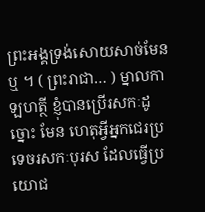ព្រះអង្គទ្រង់សោយសាច់មែនឬ ។ ( ព្រះរាជា… ) ម្នាលកាឡហត្ថី ខ្ញុំបានប្រើរសកៈដូច្នោះ មែន ហេតុអ្វីអ្នកជេរប្រទេចរសកៈបុរស ដែលធ្វើប្រយោជ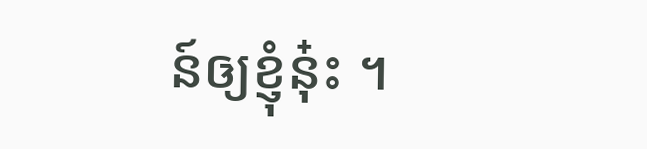ន៍ឲ្យខ្ញុំនុ៎ះ ។